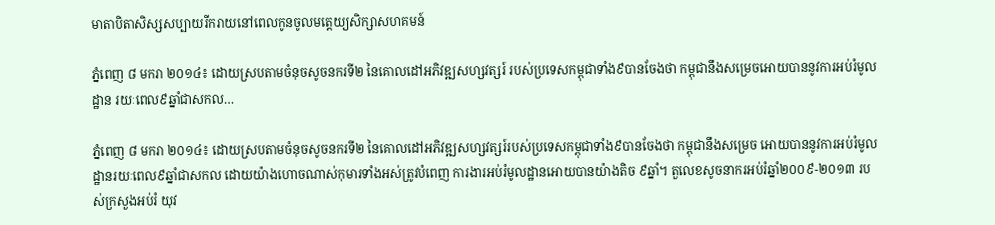មាតាបិតាសិស្សសប្បាយរីករាយនៅពេលកូនចូលមត្តេយ្យសិក្សាសហគមន៍

ភ្នំពេញ ៨ មករា ២០១៤៖ ដោយស្របតាមចំនុចសូចនករទី២ នៃគោលដៅអភិវឌ្ឍសហ្សវត្សរ៍ របស់ប្រទេសកម្ពុជាទាំង៩បានចែងថា កម្ពុជានឹងសម្រេចអោយបាននូវការអប់រំមូលដ្ឋាន រយៈពេល៩ឆ្នាំជាសកល…

ភ្នំពេញ ៨ មករា ២០១៤៖ ដោយស្របតាមចំនុចសូចនករទី២ នៃគោលដៅអភិវឌ្ឍសហ្សវត្សរ៍របស់ប្រទេសកម្ពុជាទាំង៩បានចែងថា កម្ពុជានឹងសម្រេច អោយបាននូវការអប់រំមូលដ្ឋានរយៈពេល៩ឆ្នាំជាសកល ដោយយ៉ាងហោចណាស់កុមារទាំងអស់ត្រូវបំពេញ ការងារអប់រំមូលដ្ឋានអោយបានយ៉ាងតិច ៩ឆ្នាំ។ តួលេខសូចនាករអប់រំឆ្នាំ២០០៩-២០១៣ របស់ក្រសួងអប់រំ យុវ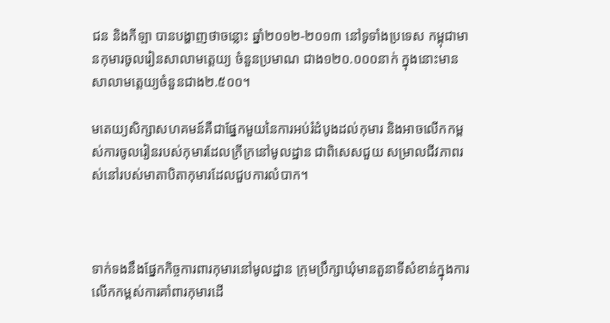ជន និងកីឡា បានបង្ហាញថាចន្លោះ ឆ្នាំ២០១២-២០១៣ នៅទូទាំងប្រទេស កម្ពុជាមានកុមារចូលរៀនសាលាមត្តេយ្យ ចំនួនប្រមាណ ជាង១២០.០០០នាក់ ក្នុងនោះមានសាលាមត្តេយ្យចំនួនជាង២.៥០០។

មតេយ្យសិក្សាសហគមន៍គឺជាផ្នែកមួយនៃការអប់រំដំបូងដល់កុមារ និងអាចលើកកម្ពស់ការចូលរៀនរបស់កុមារដែលក្រីក្រនៅមូលដ្ឋាន ជាពិសេសជួយ សម្រាលជីវភាពរស់នៅរបស់មាតាបិតាកុមារដែលជួបការលំបាក។



ទាក់ទងនឹងផ្នែកកិច្ចការពារកុមារនៅមូលដ្ឋាន ក្រុមប្រឹក្សាឃុំមានតួនាទីសំខាន់ក្នុងការលើកកម្ពស់ការគាំពារកុមារដើ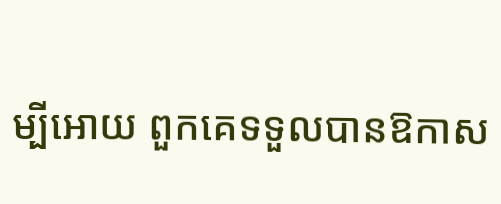ម្បីអោយ ពួកគេទទួលបានឱកាស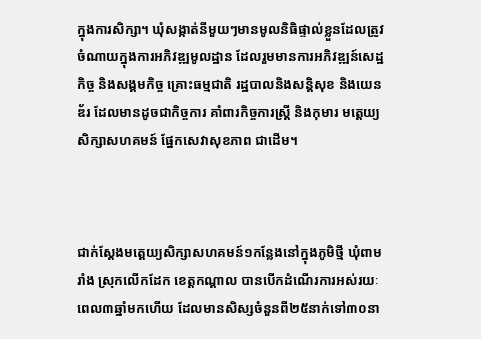ក្នុងការសិក្សា។ ឃុំសង្កាត់នីមួយៗមានមូលនិធិផ្ទាល់ខ្លួនដែលត្រូវចំណាយក្នុងការអភិវឌ្ឍមូលដ្ឋាន ដែលរួមមានការអភិវឌ្ឍន៍សេដ្ឋកិច្ច និងសង្គមកិច្ច គ្រោះធម្មជាតិ រដ្ឋបាលនិងសន្តិសុខ និងយេនឌ័រ ដែលមានដូចជាកិច្ចការ គាំពារកិច្ចការស្ត្រី និងកុមារ មត្តេយ្យសិក្សាសហគមន៍ ផ្នែកសេវាសុខភាព ជាដើម។



ជាក់ស្តែងមត្តេយ្យសិក្សាសហគមន៍១កន្លែងនៅក្នុងភូមិថ្មី ឃុំពាមរាំង ស្រុកលើកដែក ខេត្តកណ្តាល បានបើកដំណើរការអស់រយៈ ពេល៣ឆ្នាំមកហើយ ដែលមានសិស្សចំនួនពី២៥នាក់ទៅ៣០នា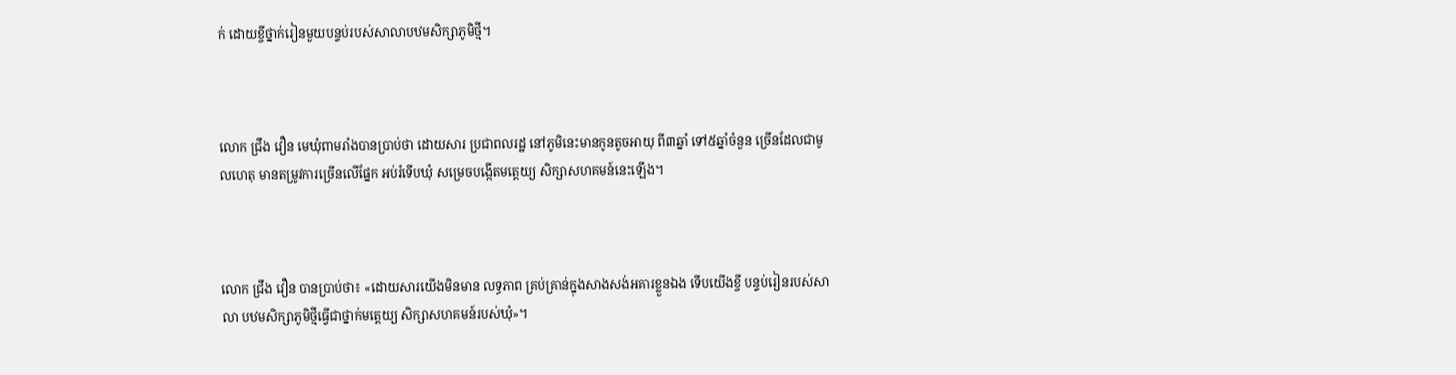ក់ ដោយខ្ចីថ្នាក់រៀនមួយបន្ទប់របស់សាលាបឋមសិក្សាភូមិថ្មី។



លោក ជ្រឹង វឿន មេឃុំពាមរាំងបានប្រាប់ថា ដោយសារ ប្រជាពលរដ្ឋ នៅភូមិនេះមានកូនតូចអាយុ ពី៣ឆ្នាំ ទៅ៥ឆ្នាំចំនួន ច្រើនដែលជាមូលហេតុ មានតម្រូវការច្រើនលើផ្នែក អប់រំទើបឃុំ សម្រេចបង្កើតមត្តេយ្យ សិក្សាសហគមន៍នេះឡើង។



លោក ជ្រឹង វឿន បានប្រាប់ថា៖ «ដោយសារយើងមិនមាន លទ្ធភាព គ្រប់គ្រាន់ក្នុងសាងសង់អគារខ្លួនឯង ទើបយើងខ្ចី បន្ទប់រៀនរបស់សាលា បឋមសិក្សាភូមិថ្មីធ្វើជាថ្នាក់មត្តេយ្យ សិក្សាសហគមន៍របស់ឃុំ»។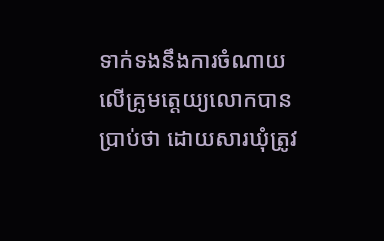ទាក់ទងនឹងការចំណាយលើគ្រូមត្តេយ្យលោកបានប្រាប់ថា ដោយសារឃុំត្រូវ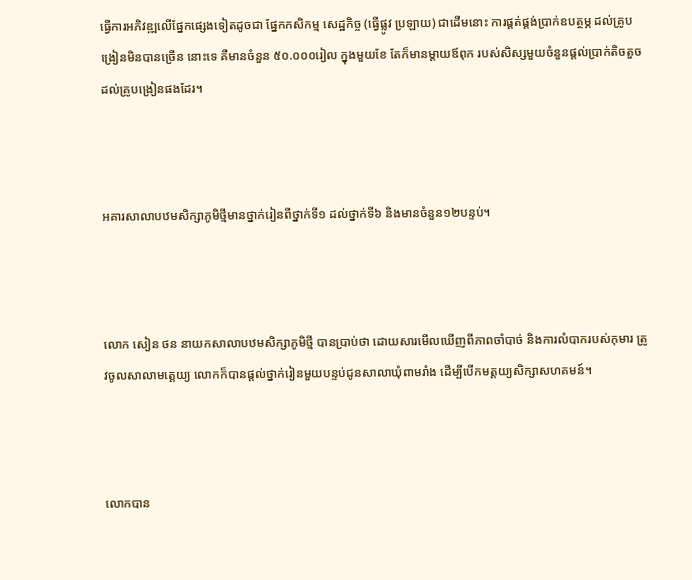ធ្វើការអភិវឌ្ឍលើផ្នែកផ្សេងទៀតដូចជា ផ្នែកកសិកម្ម សេដ្ឋកិច្ច (ធ្វើផ្លូវ ប្រឡាយ) ជាដើមនោះ ការផ្គត់ផ្គង់ប្រាក់ឧបត្ថម្ភ ដល់គ្រូបង្រៀនមិនបានច្រើន នោះទេ គឺមានចំនួន ៥០.០០០រៀល ក្នុងមួយខែ តែក៏មានម្តាយឪពុក របស់សិស្សមួយចំនួនផ្តល់ប្រាក់តិចតួចដល់គ្រូបង្រៀនផងដែរ។



អគារសាលាបឋមសិក្សាភូមិថ្មីមានថ្នាក់រៀនពីថ្នាក់ទី១ ដល់ថ្នាក់ទី៦ និងមានចំនួន១២បន្ទប់។



លោក សៀន ថន នាយកសាលាបឋមសិក្សាភូមិថ្មី បានប្រាប់ថា ដោយសារមើលឃើញពីភាពចាំបាច់ និងការលំបាករបស់កុមារ ត្រូវចូលសាលាមត្តេយ្យ លោកក៏បានផ្តល់ថ្នាក់រៀនមួយបន្ទប់ជូនសាលាឃុំពាមរាំង ដើម្បីបើកមត្តយ្យសិក្សាសហគមន៍។



លោកបាន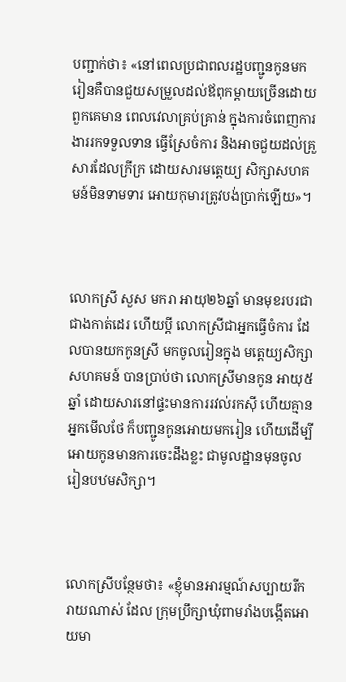បញ្ជាក់ថា៖ «នៅពេលប្រជាពលរដ្ឋបញ្ជូនកូនមករៀនគឺបានជួយសម្រួលដល់ឪពុកម្តាយច្រើនដោយពួកគេមាន ពេលវេលាគ្រប់គ្រាន់ ក្នុងការចំពេញការងាររកទទួលទាន ធ្វើស្រែចំការ និងអាចជួយដល់គ្រួសារដែលក្រីក្រ ដោយសារមត្តេយ្យ សិក្សាសហគមន៍មិនទាមទារ អោយកុមារត្រូវបង់ប្រាក់ឡើយ»។



លោកស្រី សួស មករា អាយុ២៦ឆ្នាំ មានមុខរបរជាជាងកាត់ដេរ ហើយប្តី លោកស្រីជាអ្នកធ្វើចំការ ដែលបានយកកូនស្រី មកចូលរៀនក្នុង មត្តេយ្យសិក្សាសហគមន៍ បានប្រាប់ថា លោកស្រីមានកូន អាយុ៥ឆ្នាំ ដោយសារនៅផ្ទះមានការរវល់រកស៊ី ហើយគ្មានអ្នកមើលថែ ក៏បញ្ជូនកូនអោយមករៀន ហើយដើម្បីអោយកូនមានការចេះដឹងខ្លះ ជាមូលដ្ឋានមុនចូលរៀនបឋមសិក្សា។



លោកស្រីបន្ថែមថា៖ «ខ្ញុំមានអារម្មណ៍សប្បាយរីករាយណាស់ ដែល ក្រុមប្រឹក្សាឃុំពាមរាំងបង្កើតអោយមា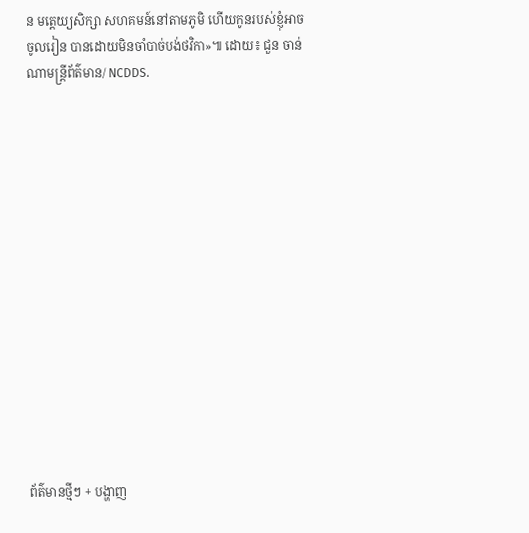ន មត្តេយ្យសិក្សា សហគមន៍នៅតាមភូមិ ហើយកូនរបស់ខ្ញុំអាចចូលរៀន បានដោយមិនចាំបាច់បង់ថវិកា»៕ ដោយ៖ ជួន ចាន់ណាមន្ត្រីព័ត៌មាន/ NCDDS.















ព័ត៌មានថ្មីៗ + បង្ហាញ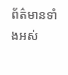ព័ត៌មានទាំងអស់